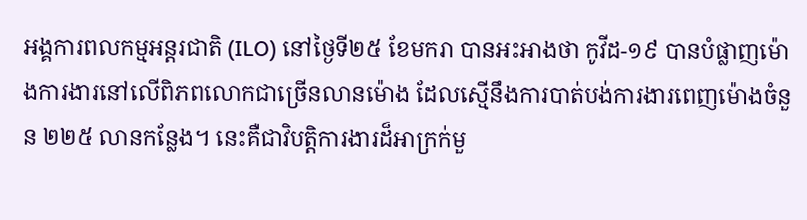អង្គការពលកម្មអន្តរជាតិ (ILO) នៅថ្ងៃទី២៥ ខែមករា បានអះអាងថា កូវីដ-១៩ បានបំផ្លាញម៉ោងការងារនៅលើពិភពលោកជាច្រើនលានម៉ោង ដែលស្មើនឹងការបាត់បង់ការងារពេញម៉ោងចំនួន ២២៥ លានកន្លែង។ នេះគឺជាវិបត្តិការងារដ៏អាក្រក់មួ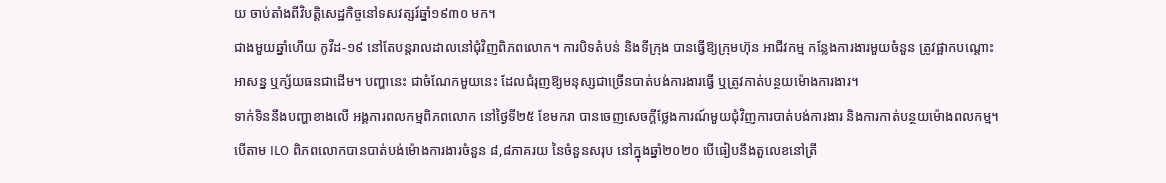យ ចាប់តាំងពីវិបត្តិសេដ្ឋកិច្ចនៅទសវត្សរ៍ឆ្នាំ១៩៣០ មក។
ជាងមួយឆ្នាំហើយ កូវីដ-១៩ នៅតែបន្តរាលដាលនៅជុំវិញពិភពលោក។ ការបិទតំបន់ និងទីក្រុង បានធ្វើឱ្យក្រុមហ៊ុន អាជីវកម្ម កន្លែងការងារមួយចំនួន ត្រូវផ្អាកបណ្តោះអាសន្ន ឬក្ស័យធនជាដើម។ បញ្ហានេះ ជាចំណែកមួយនេះ ដែលជំរុញឱ្យមនុស្សជាច្រើនបាត់បង់ការងារធ្វើ ឬត្រូវកាត់បន្ថយម៉ោងការងារ។
ទាក់ទិននឹងបញ្ហាខាងលើ អង្គការពលកម្មពិភពលោក នៅថ្ងៃទី២៥ ខែមករា បានចេញសេចក្តីថ្លែងការណ៍មួយជុំវិញការបាត់បង់ការងារ និងការកាត់បន្ថយម៉ោងពលកម្ម។ បើតាម ILO ពិភពលោកបានបាត់បង់ម៉ោងការងារចំនួន ៨,៨ភាគរយ នៃចំនួនសរុប នៅក្នុងឆ្នាំ២០២០ បើធៀបនឹងតួលេខនៅត្រី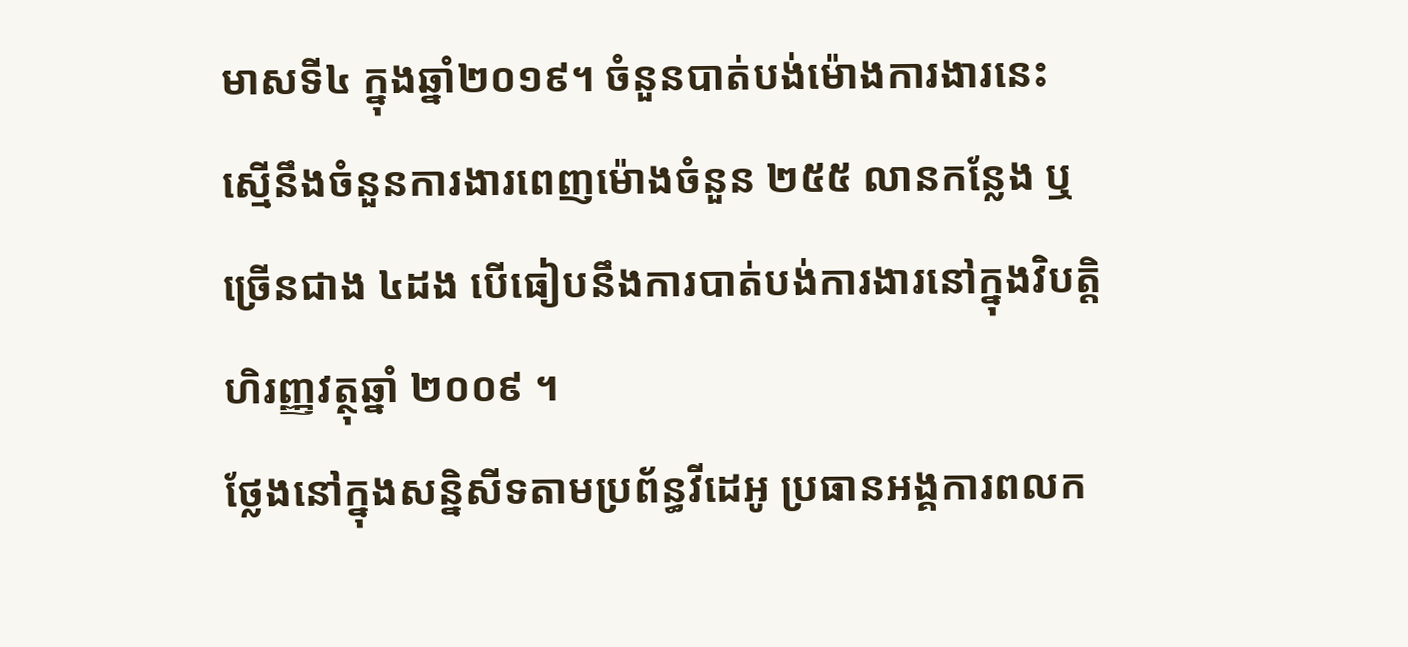មាសទី៤ ក្នុងឆ្នាំ២០១៩។ ចំនួនបាត់បង់ម៉ោងការងារនេះ ស្មើនឹងចំនួនការងារពេញម៉ោងចំនួន ២៥៥ លានកន្លែង ឬច្រើនជាង ៤ដង បើធៀបនឹងការបាត់បង់ការងារនៅក្នុងវិបត្តិហិរញ្ញវត្ថុឆ្នាំ ២០០៩ ។
ថ្លែងនៅក្នុងសន្និសីទតាមប្រព័ន្ធវីដេអូ ប្រធានអង្គការពលក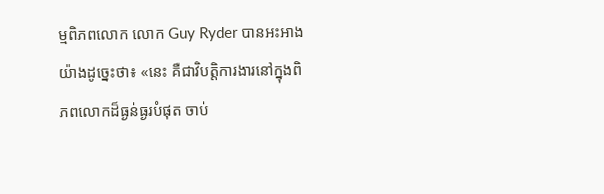ម្មពិភពលោក លោក Guy Ryder បានអះអាងយ៉ាងដូច្នេះថា៖ «នេះ គឺជាវិបត្តិការងារនៅក្នុងពិភពលោកដ៏ធ្ងន់ធ្ងរបំផុត ចាប់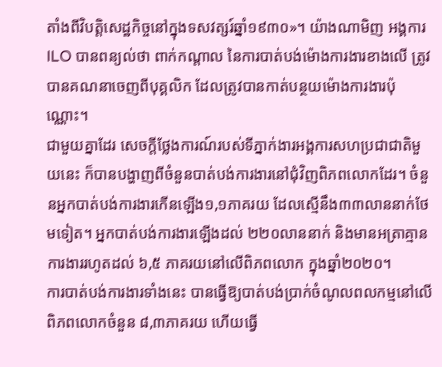តាំងពីវិបត្តិសេដ្ឋកិច្ចនៅក្នុងទសវត្សរ៍ឆ្នាំ១៩៣០»។ យ៉ាងណាមិញ អង្គការILO បានពន្យល់ថា ពាក់កណ្តាល នៃការបាត់បង់ម៉ោងការងារខាងលើ ត្រូវបានគណនាចេញពីបុគ្គលិក ដែលត្រូវបានកាត់បន្ថយម៉ោងការងារប៉ុណ្ណោះ។
ជាមួយគ្នាដែរ សេចក្តីថ្លែងការណ៍របស់ទីភ្នាក់ងារអង្គការសហប្រជាជាតិមួយនេះ ក៏បានបង្ហាញពីចំនួនបាត់បង់ការងារនៅជុំវិញពិភពលោកដែរ។ ចំនួនអ្នកបាត់បង់ការងារកើនឡើង១,១ភាគរយ ដែលស្មើនឹង៣៣លាននាក់ថែមទៀត។ អ្នកបាត់បង់ការងារឡើងដល់ ២២០លាននាក់ និងមានអត្រាគ្មានការងាររហូតដល់ ៦,៥ ភាគរយនៅលើពិភពលោក ក្នុងឆ្នាំ២០២០។
ការបាត់បង់ការងារទាំងនេះ បានធ្វើឱ្យបាត់បង់ប្រាក់ចំណូលពលកម្មនៅលើពិភពលោកចំនួន ៨,៣ភាគរយ ហើយធ្វើ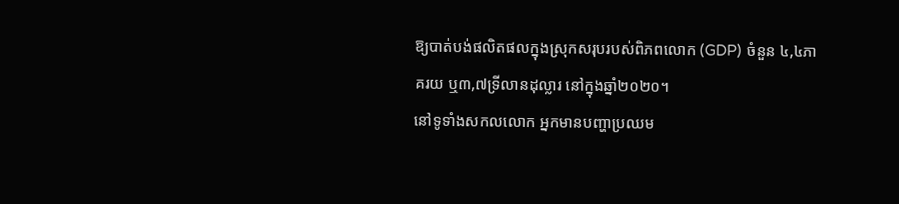ឱ្យបាត់បង់ផលិតផលក្នុងស្រុកសរុបរបស់ពិភពលោក (GDP) ចំនួន ៤,៤ភាគរយ ឬ៣,៧ទ្រីលានដុល្លារ នៅក្នុងឆ្នាំ២០២០។
នៅទូទាំងសកលលោក អ្នកមានបញ្ហាប្រឈម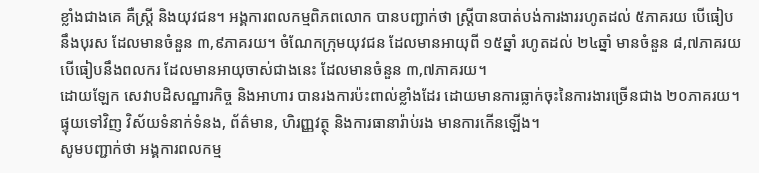ខ្លាំងជាងគេ គឺស្ត្រី និងយុវជន។ អង្គការពលកម្មពិភពលោក បានបញ្ជាក់ថា ស្ត្រីបានបាត់បង់ការងាររហូតដល់ ៥ភាគរយ បើធៀបនឹងបុរស ដែលមានចំនួន ៣,៩ភាគរយ។ ចំណែកក្រុមយុវជន ដែលមានអាយុពី ១៥ឆ្នាំ រហូតដល់ ២៤ឆ្នាំ មានចំនួន ៨,៧ភាគរយ បើធៀបនឹងពលករ ដែលមានអាយុចាស់ជាងនេះ ដែលមានចំនួន ៣,៧ភាគរយ។
ដោយឡែក សេវាបដិសណ្ឋារកិច្ច និងអាហារ បានរងការប៉ះពាល់ខ្លាំងដែរ ដោយមានការធ្លាក់ចុះនៃការងារច្រើនជាង ២០ភាគរយ។ ផ្ទុយទៅវិញ វិស័យទំនាក់ទំនង, ព័ត៌មាន, ហិរញ្ញវត្ថុ និងការធានារ៉ាប់រង មានការកើនឡើង។
សូមបញ្ជាក់ថា អង្គការពលកម្ម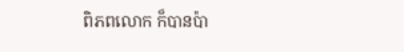ពិភពលោក ក៏បានប៉ា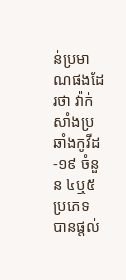ន់ប្រមាណផងដែរថា វ៉ាក់សាំងប្រឆាំងកូវីដ-១៩ ចំនួន ៤ឬ៥ ប្រភេទ បានផ្តល់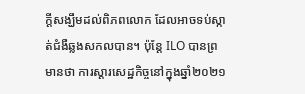ក្តីសង្ឃឹមដល់ពិភពលោក ដែលអាចទប់ស្កាត់ជំងឺឆ្លងសកលបាន។ ប៉ុន្តែ ILO បានព្រមានថា ការស្តារសេដ្ឋកិច្ចនៅក្នុងឆ្នាំ២០២១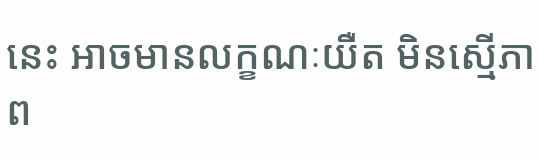នេះ អាចមានលក្ខណៈយឺត មិនស្មើភាព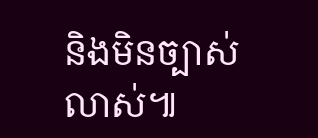និងមិនច្បាស់លាស់៕